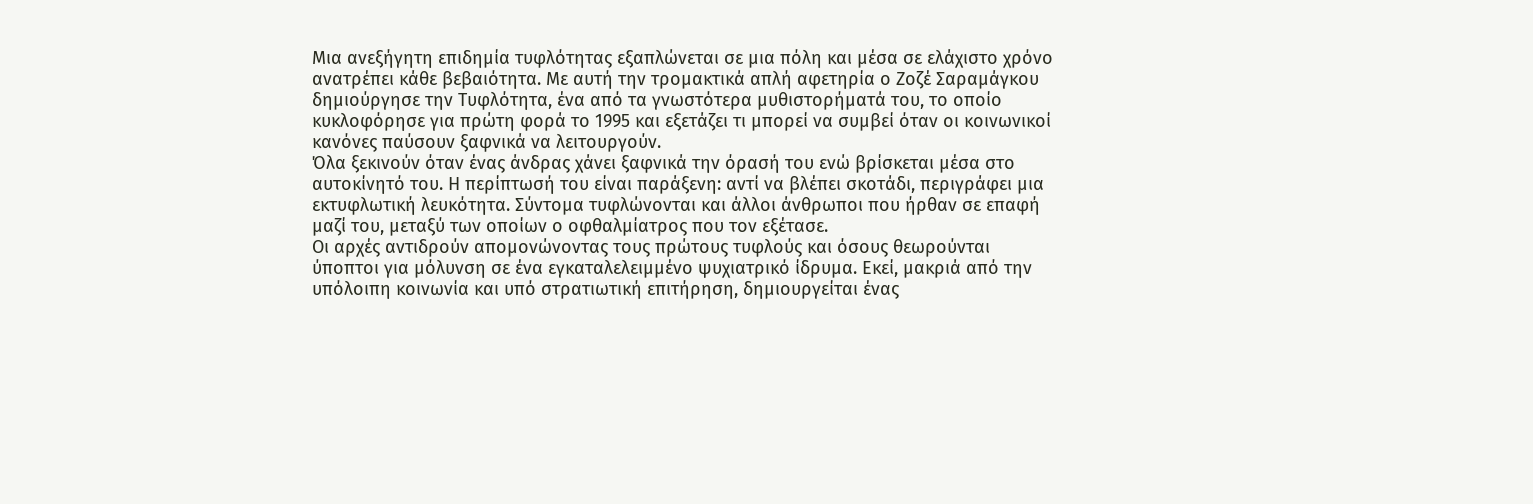Μια ανεξήγητη επιδημία τυφλότητας εξαπλώνεται σε μια πόλη και μέσα σε ελάχιστο χρόνο ανατρέπει κάθε βεβαιότητα. Με αυτή την τρομακτικά απλή αφετηρία ο Ζοζέ Σαραμάγκου δημιούργησε την Τυφλότητα, ένα από τα γνωστότερα μυθιστορήματά του, το οποίο κυκλοφόρησε για πρώτη φορά το 1995 και εξετάζει τι μπορεί να συμβεί όταν οι κοινωνικοί κανόνες παύσουν ξαφνικά να λειτουργούν.
Όλα ξεκινούν όταν ένας άνδρας χάνει ξαφνικά την όρασή του ενώ βρίσκεται μέσα στο αυτοκίνητό του. Η περίπτωσή του είναι παράξενη: αντί να βλέπει σκοτάδι, περιγράφει μια εκτυφλωτική λευκότητα. Σύντομα τυφλώνονται και άλλοι άνθρωποι που ήρθαν σε επαφή μαζί του, μεταξύ των οποίων ο οφθαλμίατρος που τον εξέτασε.
Οι αρχές αντιδρούν απομονώνοντας τους πρώτους τυφλούς και όσους θεωρούνται ύποπτοι για μόλυνση σε ένα εγκαταλελειμμένο ψυχιατρικό ίδρυμα. Εκεί, μακριά από την υπόλοιπη κοινωνία και υπό στρατιωτική επιτήρηση, δημιουργείται ένας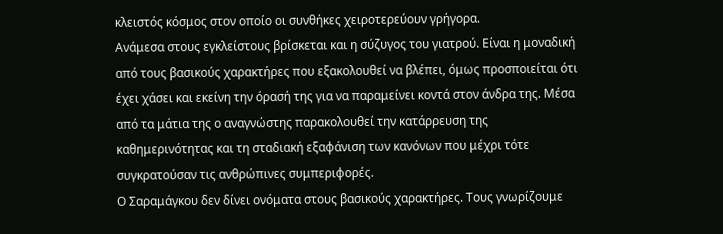κλειστός κόσμος στον οποίο οι συνθήκες χειροτερεύουν γρήγορα.
Ανάμεσα στους εγκλείστους βρίσκεται και η σύζυγος του γιατρού. Είναι η μοναδική από τους βασικούς χαρακτήρες που εξακολουθεί να βλέπει, όμως προσποιείται ότι έχει χάσει και εκείνη την όρασή της για να παραμείνει κοντά στον άνδρα της. Μέσα από τα μάτια της ο αναγνώστης παρακολουθεί την κατάρρευση της καθημερινότητας και τη σταδιακή εξαφάνιση των κανόνων που μέχρι τότε συγκρατούσαν τις ανθρώπινες συμπεριφορές.
Ο Σαραμάγκου δεν δίνει ονόματα στους βασικούς χαρακτήρες. Τους γνωρίζουμε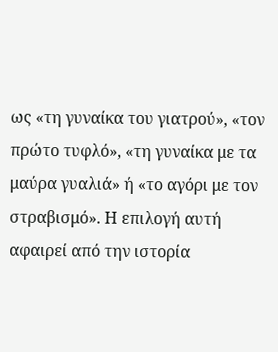ως «τη γυναίκα του γιατρού», «τον πρώτο τυφλό», «τη γυναίκα με τα μαύρα γυαλιά» ή «το αγόρι με τον στραβισμό». Η επιλογή αυτή αφαιρεί από την ιστορία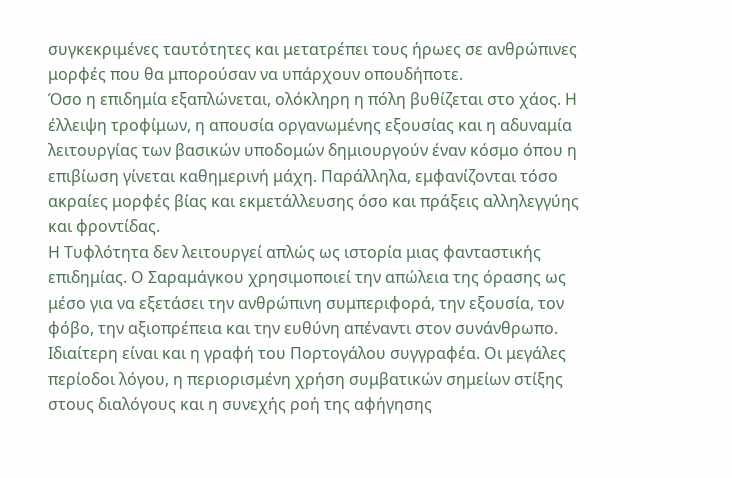συγκεκριμένες ταυτότητες και μετατρέπει τους ήρωες σε ανθρώπινες μορφές που θα μπορούσαν να υπάρχουν οπουδήποτε.
Όσο η επιδημία εξαπλώνεται, ολόκληρη η πόλη βυθίζεται στο χάος. Η έλλειψη τροφίμων, η απουσία οργανωμένης εξουσίας και η αδυναμία λειτουργίας των βασικών υποδομών δημιουργούν έναν κόσμο όπου η επιβίωση γίνεται καθημερινή μάχη. Παράλληλα, εμφανίζονται τόσο ακραίες μορφές βίας και εκμετάλλευσης όσο και πράξεις αλληλεγγύης και φροντίδας.
Η Τυφλότητα δεν λειτουργεί απλώς ως ιστορία μιας φανταστικής επιδημίας. Ο Σαραμάγκου χρησιμοποιεί την απώλεια της όρασης ως μέσο για να εξετάσει την ανθρώπινη συμπεριφορά, την εξουσία, τον φόβο, την αξιοπρέπεια και την ευθύνη απέναντι στον συνάνθρωπο.
Ιδιαίτερη είναι και η γραφή του Πορτογάλου συγγραφέα. Οι μεγάλες περίοδοι λόγου, η περιορισμένη χρήση συμβατικών σημείων στίξης στους διαλόγους και η συνεχής ροή της αφήγησης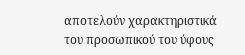αποτελούν χαρακτηριστικά του προσωπικού του ύφους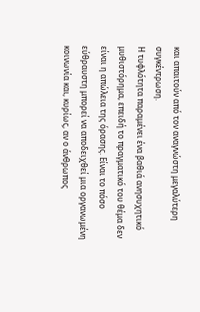και απαιτούν από τον αναγνώστη μεγαλύτερη συγκέντρωση.
Η τυφλότητα παραμένει ένα βαθιά ανησυχητικό μυθιστόρημα, επειδή το πραγματικό του θέμα δεν είναι η απώλεια της όρασης. Είναι το πόσο εύθραυστη μπορεί να αποδειχθεί μια οργανωμένη κοινωνία και, κυρίως, αν ο άνθρωπος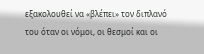εξακολουθεί να «βλέπει» τον διπλανό του όταν οι νόμοι, οι θεσμοί και οι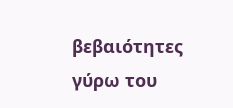βεβαιότητες γύρω του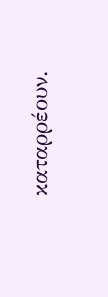καταρρέουν.